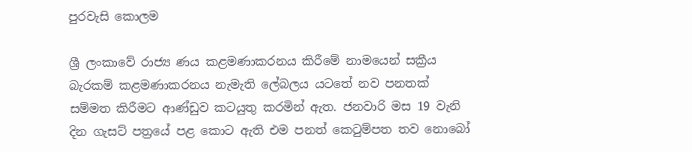පුරවැසි කොලම

ශ්‍රී ලංකාවේ රාජ්‍ය ණය කළමණාකරනය කිරීමේ නාමයෙන් සක්‍රීය බැරකම් කළමණාකරනය නැමැති ලේබලය යටතේ නව පනතක් සම්මත කිරීමට ආණ්ඩුව කටයුතු කරමින් ඇත. ජනවාරි මස 19 වැනි දින ගැසට් පත්‍රයේ පළ කොට ඇති එම පනත් කෙටුම්පත තව නොබෝ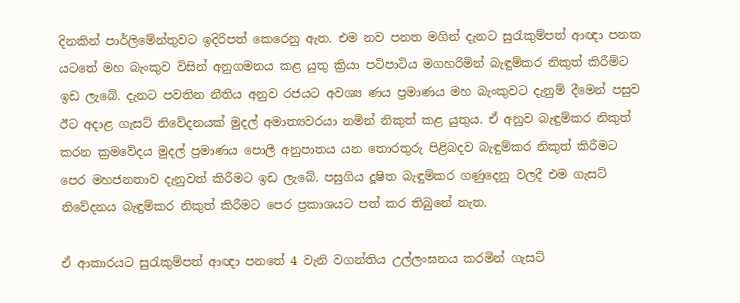දිනකින් පාර්ලිමේන්තුවට ඉදිරිපත් කෙරෙනු ඇත. එම නව පනත මගින් දැනට සුරැකුම්පත් ආඥා පනත යටතේ මහ බැංකුව විසින් අනුගමනය කළ යුතු ක්‍රියා පටිපාටිය මගහරිමින් බැඳුම්කර නිකුත් කිරීම්ට ඉඩ ලැබේ. දැනට පවතින නීතිය අනුව රජයට අවශ්‍ය ණය ප්‍රමාණය මහ බැංකුවට දැනුම් දීමෙන් පසුව ඊට අදාළ ගැසට් නිවේදනයක් මුදල් අමාත්‍යවරයා නමින් නිකුත් කළ යුතුය. ඒ අනුව බැඳුම්කර නිකුත් කරන ක්‍රමවේදය මුදල් ප්‍රමාණය පොලී අනුපාතය යන තොරතුරු පිළිබදව බැඳුම්කර නිකුත් කිරීමට පෙර මහජනතාව දැනුවත් කිරීමට ඉඩ ලැබේ. පසුගිය දූෂිත බැඳුම්කර ගණුදෙනු වලදී එම ගැසට් නිවේදනය බැඳුම්කර නිකුත් කිරීමට පෙර ප්‍රකාශයට පත් කර තිබුනේ නැත.

ඒ ආකාරයට සුරැකුම්පත් ආඥා පනතේ 4 වැනි වගන්තිය උල්ලංඝනය කරමින් ගැසට්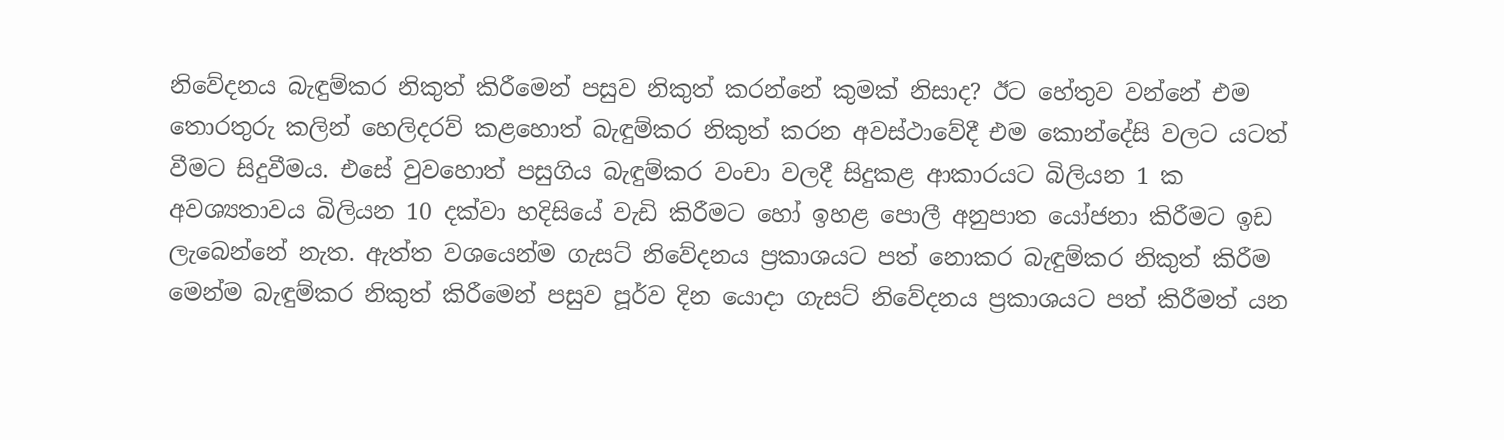නිවේදනය බැඳුම්කර නිකුත් කිරීමෙන් පසුව නිකුත් කරන්නේ කුමක් නිසාද? ඊට හේතුව වන්නේ එම තොරතුරු කලින් හෙලිදරව් කළහොත් බැඳුම්කර නිකුත් කරන අවස්ථාවේදී එම කොන්දේසි වලට යටත් වීමට සිදුවීමය. එසේ වුවහොත් පසුගිය බැඳුම්කර වංචා වලදී සිදුකළ ආකාරයට බිලියන 1 ක අවශ්‍යතාවය බිලියන 10 දක්වා හදිසියේ වැඩි කිරීමට හෝ ඉහළ පොලී අනුපාත යෝජනා කිරීමට ඉඩ ලැබෙන්නේ නැත. ඇත්ත වශයෙන්ම ගැසට් නිවේදනය ප්‍රකාශයට පත් නොකර බැඳුම්කර නිකුත් කිරීම මෙන්ම බැඳුම්කර නිකුත් කිරීමෙන් පසුව පූර්ව දින යොදා ගැසට් නිවේදනය ප්‍රකාශයට පත් කිරීමත් යන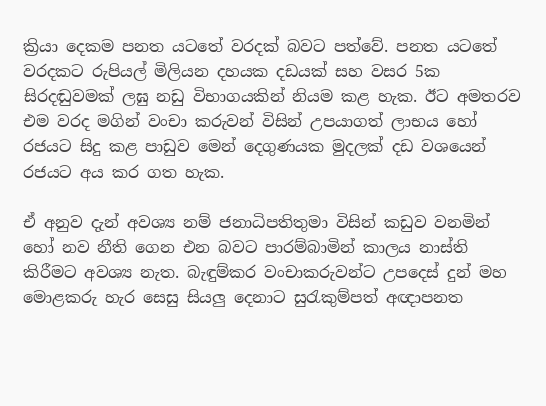ක්‍රියා දෙකම පනත යටතේ වරදක් බවට පත්වේ. පනත යටතේ වරදකට රුපියල් මිලියන දහයක දඩයක් සහ වසර 5ක සිරදඬුවමක් ලඝු නඩු විභාගයකින් නියම කළ හැක. ඊට අමතරව එම වරද මගින් වංචා කරුවන් විසින් උපයාගත් ලාභය හෝ රජයට සිදු කළ පාඩුව මෙන් දෙගුණයක මුදලක් දඩ වශයෙන් රජයට අය කර ගත හැක.

ඒ අනුව දැන් අවශ්‍ය නම් ජනාධිපතිතුමා විසින් කඩුව වනමින් හෝ නව නීති ගෙන එන බවට පාරම්බාමින් කාලය නාස්ති කිරීමට අවශ්‍ය නැත. බැඳුම්කර වංචාකරුවන්ට උපදෙස් දුන් මහ මොළකරු හැර සෙසු සියලු දෙනාට සුරැකුම්පත් අඥාපනත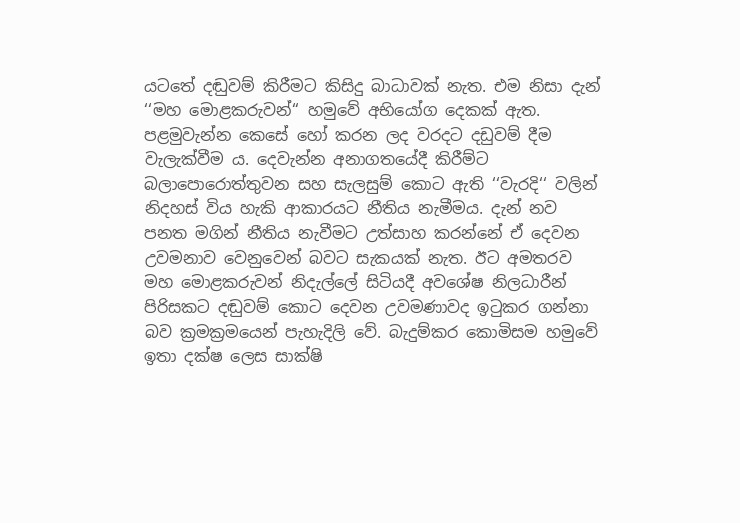යටතේ දඬුවම් කිරීමට කිසිදු බාධාවක් නැත. එම නිසා දැන් ‘‘මහ මොළකරුවන්“ හමුවේ අභියෝග දෙකක් ඇත. පළමුවැන්න කෙසේ හෝ කරන ලද වරදට දඩුවම් දීම වැලැක්වීම ය. දෙවැන්න අනාගතයේදී කිරීම්ට බලාපොරොත්තුවන සහ සැලසුම් කොට ඇති ‘‘වැරදි‘‘ වලින් නිදහස් විය හැකි ආකාරයට නීතිය නැමීමය. දැන් නව පනත මගින් නීතිය නැවීමට උත්සාහ කරන්නේ ඒ දෙවන උවමනාව වෙනුවෙන් බවට සැකයක් නැත. ඊට අමතරව මහ මොළකරුවන් නිදැල්ලේ සිටියදී අවශේෂ නිලධාරීන් පිරිසකට දඬුවම් කොට දෙවන උවමණාවද ඉටුකර ගන්නා බව ක්‍රමක්‍රමයෙන් පැහැදිලි වේ. බැදුම්කර කොමිසම හමුවේ ඉතා දක්ෂ ලෙස සාක්ෂි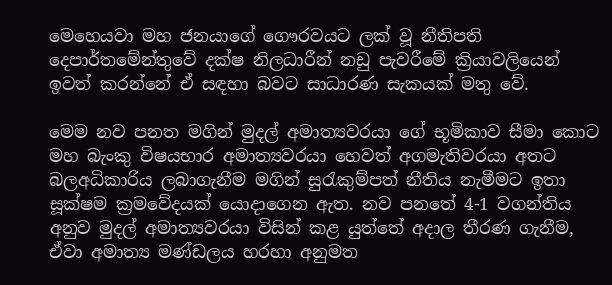මෙහෙයවා මහ ජනයාගේ ගෞරවයට ලක් වූ නීතිපති දෙපාර්තමේන්තුවේ දක්ෂ නිලධාරීන් නඩු පැවරීමේ ක්‍රියාවලියෙන් ඉවත් කරන්නේ ඒ සඳහා බවට සාධාරණ සැකයක් මතු වේ.

මෙම නව පනත මගින් මුදල් අමාත්‍යවරයා ගේ භූමිකාව සීමා කොට මහ බැංකු විෂයභාර අමාත්‍යවරයා හෙවත් අගමැතිවරයා අතට බලඅධිකාරිය ලබාගැනීම මගින් සුරැකුම්පත් නීතිය නැමීමට ඉතා සූක්ෂම ක්‍රමවේදයක් යොදාගෙන ඇත. නව පනතේ 4-1 වගන්තිය අනුව මුදල් අමාත්‍යවරයා විසින් කළ යුත්තේ අදාල තීරණ ගැනීම, ඒවා අමාත්‍ය මණ්ඩලය හරහා අනුමත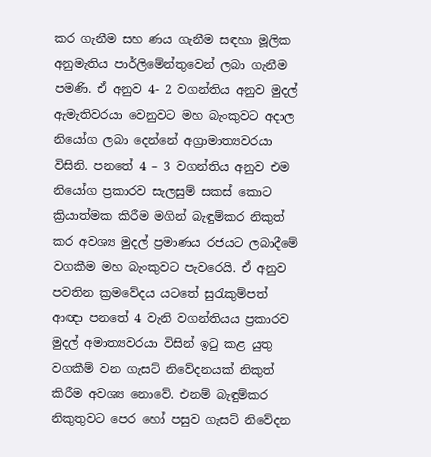කර ගැනීම සහ ණය ගැනීම සඳහා මූලික අනුමැතිය පාර්ලිමේන්තුවෙන් ලබා ගැනීම පමණි. ඒ අනුව 4- 2 වගන්තිය අනුව මුදල් ඇමැතිවරයා වෙනුවට මහ බැංකුවට අදාල නියෝග ලබා දෙන්නේ අග්‍රාමාත්‍යවරයා විසිනි. පනතේ 4 – 3 වගන්තිය අනුව එම නියෝග ප්‍රකාරව සැලසුම් සකස් කොට ක්‍රියාත්මක කිරීම මගින් බැඳුම්කර නිකුත් කර අවශ්‍ය මුදල් ප්‍රමාණය රජයට ලබාදීමේ වගකීම මහ බැංකුවට පැවරෙයි. ඒ අනුව පවතින ක්‍රමවේදය යටතේ සුරැකුම්පත් ආඥා පනතේ 4 වැනි වගන්තියය ප්‍රකාරව මුදල් අමාත්‍යවරයා විසින් ඉටු කළ යුතු වගකීම් වන ගැසට් නිවේදනයක් නිකුත් කිරීම අවශ්‍ය නොවේ. එනම් බැඳුම්කර නිකුතුවට පෙර හෝ පසුව ගැසට් නිවේදන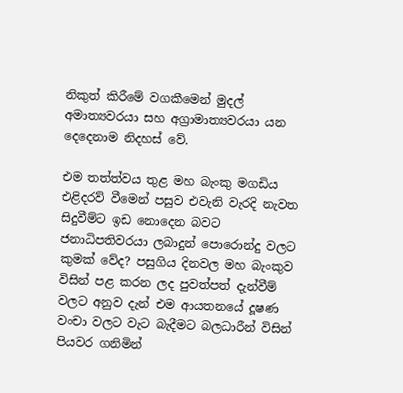නිකුත් කිරීමේ වගකීමෙන් මුදල් අමාත්‍යවරයා සහ අග්‍රාමාත්‍යවරයා යන දෙදෙනාම නිදහස් වේ.

එම තත්ත්වය තුළ මහ බැංකු මගඩිය එළිදරව් වීමෙන් පසුව එවැනි වැරදි නැවත සිදුවීම්ට ඉඩ නොදෙන බවට ජනාධිපතිවරයා ලබාදුන් පොරොන්දු වලට කුමක් වේද? පසුගිය දිනවල මහ බැංකුව විසින් පළ කරන ලද පුවත්පත් දැන්වීම් වලට අනුව දැන් එම ආයතනයේ දූෂණ වංචා වලට වැට බැදීමට බලධාරීන් විසින් පියවර ගනිමින්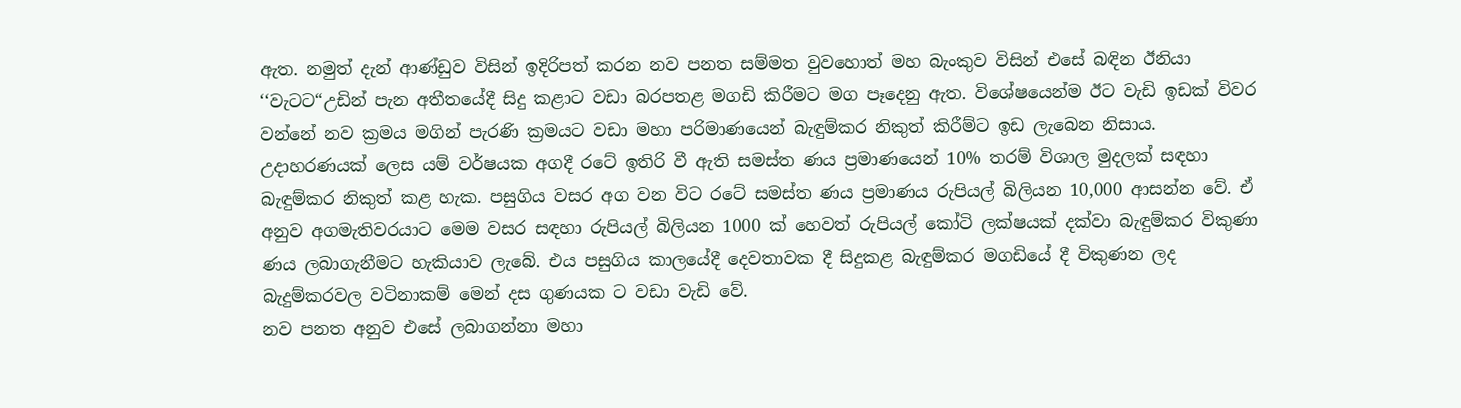ඇත. නමුත් දැන් ආණ්ඩුව විසින් ඉදිරිපත් කරන නව පනත සම්මත වුවහොත් මහ බැංකුව විසින් එසේ බඳින ඊනියා ‘‘වැටට“උඩින් පැන අතීතයේදී සිදු කළාට වඩා බරපතළ මගඩි කිරීමට මග පෑදෙනු ඇත. විශේෂයෙන්ම ඊට වැඩි ඉඩක් විවර වන්නේ නව ක්‍රමය මගින් පැරණි ක්‍රමයට වඩා මහා පරිමාණයෙන් බැඳුම්කර නිකුත් කිරීම්ට ඉඩ ලැබෙන නිසාය. උදාහරණයක් ලෙස යම් වර්ෂයක අගදී රටේ ඉතිරි වී ඇති සමස්ත ණය ප්‍රමාණයෙන් 10% තරම් විශාල මුදලක් සඳහා බැඳුම්කර නිකුත් කළ හැක. පසුගිය වසර අග වන විට රටේ සමස්ත ණය ප්‍රමාණය රුපියල් බිලියන 10,000 ආසන්න වේ. ඒ අනුව අගමැතිවරයාට මෙම වසර සඳහා රුපියල් බිලියන 1000 ක් හෙවත් රුපියල් කෝටි ලක්ෂයක් දක්වා බැඳුම්කර විකුණා ණය ලබාගැනීමට හැකියාව ලැබේ. එය පසුගිය කාලයේදී දෙවතාවක දී සිදුකළ බැඳුම්කර මගඩියේ දී විකුණන ලද බැදුම්කරවල වටිනාකම් මෙන් දස ගුණයක ට වඩා වැඩි වේ.
නව පනත අනුව එසේ ලබාගන්නා මහා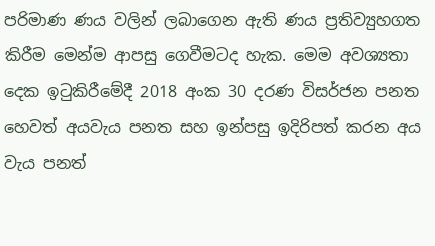පරිමාණ ණය වලින් ලබාගෙන ඇති ණය ප්‍රතිව්‍යුහගත කිරීම මෙන්ම ආපසු ගෙවීමටද හැක. මෙම අවශ්‍යතා දෙක ඉටුකිරීමේදී 2018 අංක 30 දරණ විසර්ජන පනත හෙවත් අයවැය පනත සහ ඉන්පසු ඉදිරිපත් කරන අය වැය පනත්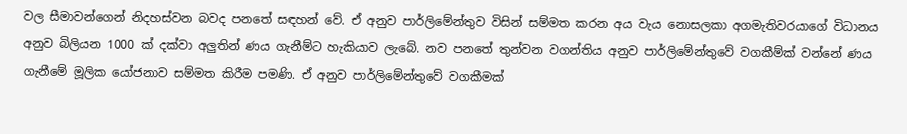වල සීමාවන්ගෙන් නිදහස්වන බවද පනතේ සඳහන් වේ. ඒ අනුව පාර්ලිමේන්තුව විසින් සම්මත කරන අය වැය නොසලකා අගමැතිවරයාගේ විධානය අනුව බිලියන 1000 ක් දක්වා අලුතින් ණය ගැනීම්ට හැකියාව ලැබේ. නව පනතේ තුන්වන වගන්තිය අනුව පාර්ලිමේන්තුවේ වගකීම්ක් වන්නේ ණය ගැනීමේ මූලික යෝජනාව සම්මත කිරීම පමණි. ඒ අනුව පාර්ලිමේන්තුවේ වගකීමක්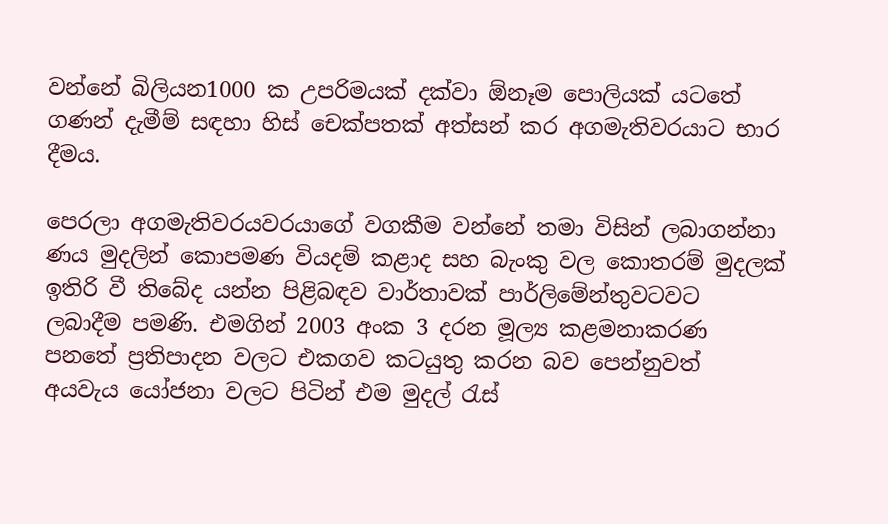වන්නේ බිලියන1000 ක උපරිමයක් දක්වා ඕනෑම පොලියක් යටතේ ගණන් දැමීම් සඳහා හිස් චෙක්පතක් අත්සන් කර අගමැතිවරයාට භාර දීමය.

පෙරලා අගමැතිවරයවරයාගේ වගකීම වන්නේ තමා විසින් ලබාගන්නා ණය මුදලින් කොපමණ වියදම් කළාද සහ බැංකු වල කොතරම් මුදලක් ඉතිරි වී තිබේද යන්න පිළිබඳව වාර්තාවක් පාර්ලිමේන්තුවටවට ලබාදීම පමණි. එමගින් 2003 අංක 3 දරන මූල්‍ය කළමනාකරණ පනතේ ප්‍රතිපාදන වලට එකගව කටයුතු කරන බව පෙන්නුවත් අයවැය යෝජනා වලට පිටින් එම මුදල් රැස්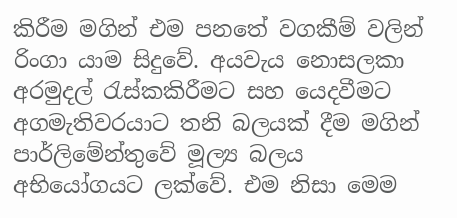කිරීම මගින් එම පනතේ වගකීම් වලින් රිංගා යාම සිදුවේ. අයවැය නොසලකා අරමුදල් රැස්කකිරීමට සහ යෙදවීමට අගමැතිවරයාට තනි බලයක් දීම මගින් පාර්ලිමේන්තුවේ මූල්‍ය බලය අභියෝගයට ලක්වේ. එම නිසා මෙම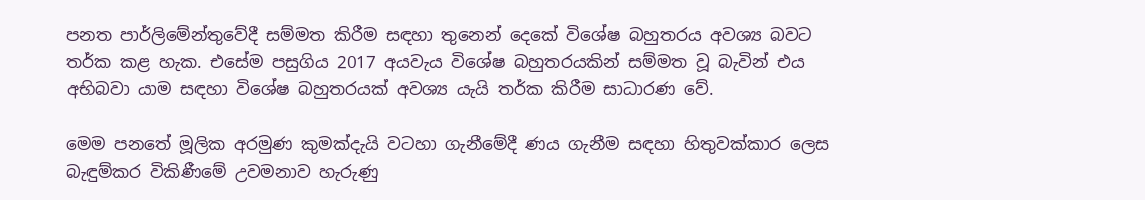පනත පාර්ලිමේන්තුවේදී සම්මත කිරීම සඳහා තුනෙන් දෙකේ විශේෂ බහුතරය අවශ්‍ය බවට තර්ක කළ හැක. එසේම පසුගිය 2017 අයවැය විශේෂ බහුතරයකින් සම්මත වූ බැවින් එය අභිබවා යාම සඳහා විශේෂ බහුතරයක් අවශ්‍ය යැයි තර්ක කිරීම සාධාරණ වේ.

මෙම පනතේ මූලික අරමුණ කුමක්දැයි වටහා ගැනීමේදී ණය ගැනීම සඳහා හිතුවක්කාර ලෙස බැඳුම්කර විකිණීමේ උවමනාව හැරුණු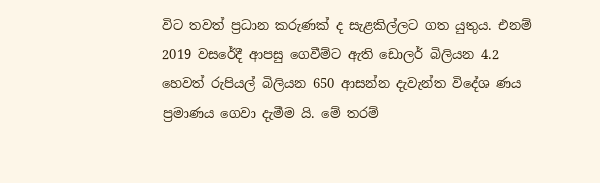විට තවත් ප්‍රධාන කරුණක් ද සැළකිල්ලට ගත යුතුය. එනම් 2019 වසරේදී ආපසු ගෙවීම්ට ඇති ඩොලර් බිලියන 4.2 හෙවත් රුපියල් බිලියන 650 ආසන්න දැවැන්ත විදේශ ණය ප්‍රමාණය ගෙවා දැමීම යි. මේ තරම්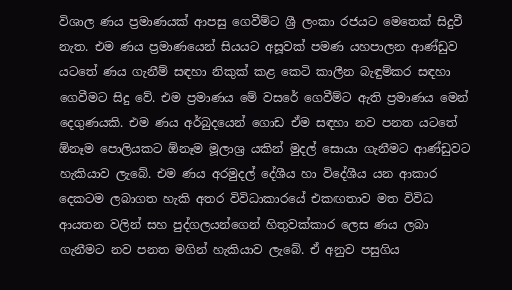විශාල ණය ප්‍රමාණයක් ආපසු ගෙවීම්ට ශ්‍රී ලංකා රජයට මෙතෙක් සිදුවී නැත. එම ණය ප්‍රමාණයෙන් සියයට අසූවක් පමණ යහපාලන ආණ්ඩුව යටතේ ණය ගැනීම් සඳහා නිකුක් කළ කෙටි කාලීන බැඳුම්කර සඳහා ගෙවීමට සිදු වේ. එම ප්‍රමාණය මේ වසරේ ගෙවීම්ට ඇති ප්‍රමාණය මෙන් දෙගුණයකි. එම ණය අර්බුදයෙන් ගොඩ ඒම සඳහා නව පනත යටතේ ඕනෑම පොලියකට ඕනෑම මූලාශ්‍ර යකින් මුදල් සොයා ගැනීමට ආණ්ඩුවට හැකියාව ලැබේ. එම ණය අරමුදල් දේශීය හා විදේශීය යන ආකාර දෙකටම ලබාගත හැකි අතර විවිධාකාරයේ එකඟතාව මත විවිධ ආයතන වලින් සහ පුද්ගලයන්ගෙන් හිතුවක්කාර ලෙස ණය ලබා ගැනීමට නව පනත මගින් හැකියාව ලැබේ. ඒ අනුව පසුගිය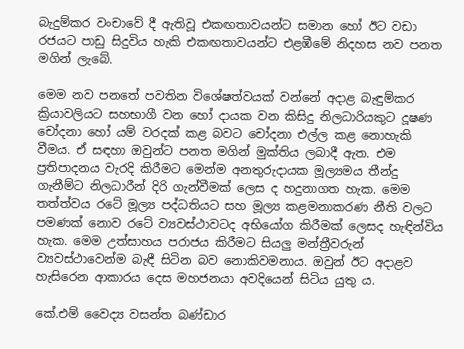බැදුම්කර වංචාවේ දී ඇතිවූ එකඟතාවයන්ට සමාන හෝ ඊට වඩා රජයට පාඩු සිදුවිය හැකි එකඟතාවයන්ට එළඹීමේ නිදහස නව පනත මගින් ලැබේ.

මෙම නව පනතේ පවතින විශේෂත්වයක් වන්නේ අදාළ බැඳුම්කර ක්‍රියාවලියට සහභාගී වන හෝ දායක වන කිසිදු නිලධාරියකුට දූෂණ චෝදනා හෝ යම් වරදක් කළ බවට චෝදනා එල්ල කළ නොහැකි වීමය. ඒ සඳහා ඔවුන්ට පනත මගින් මුක්තිය ලබාදී ඇත. එම ප්‍රතිපාදනය වැරදි කිරීමට මෙන්ම අනතුරුදායක මූල්‍යමය තීන්දු ගැනීම්ට නිලධාරීන් දිරි ගැන්වීමක් ලෙස ද හදුනාගත හැක. මෙම තත්ත්වය රටේ මූල්‍ය පද්ධතියට සහ මූල්‍ය කළමනාකරණ නීති වලට පමණක් නොව රටේ ව්‍යවස්ථාවටද අභියෝග කිරීමක් ලෙසද හැඳින්විය හැක. මෙම උත්සාහය පරාජය කිරීමට සියලු මන්ත්‍රීවරුන් ව්‍යවස්ථාවෙන්ම බැඳී සිටින බව නොකිවමනාය. ඔවුන් ඊට අදාළව හැසිරෙන ආකාරය දෙස මහජනයා අවදියෙන් සිටිය යුතු ය.

කේ.එම් වෛද්‍ය වසන්ත බණ්ඩාර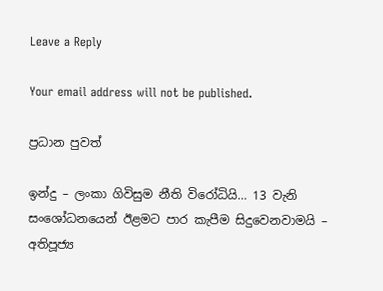Leave a Reply

Your email address will not be published.

ප්‍රධාන පුවත්

ඉන්දු – ලංකා ගිවිසුම නීති විරෝධියි… 13 වැනි සංශෝධනයෙන් ඊළමට පාර කැපීම සිදුවෙනවාමයි – අතිපූජ්‍ය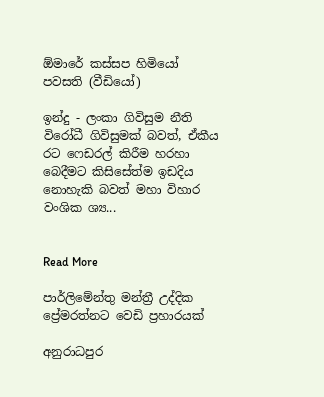ඕමාරේ කස්සප හිමියෝ පවසති (වීඩියෝ)

ඉන්දු - ලංකා ගිවිසුම නීති විරෝධී ගිවිසුමක් බවත්, ඒකීය රට ෆෙඩරල් කිරීම හරහා බෙදීමට කිසිසේත්ම ඉඩදිය නොහැකි බවත් මහා විහාර වංශික ශ්‍ය...


Read More

පාර්ලිමේන්තු මන්ත්‍රී උද්දික ප්‍රේමරත්නට වෙඩි ප්‍රහාරයක්

අනුරාධපුර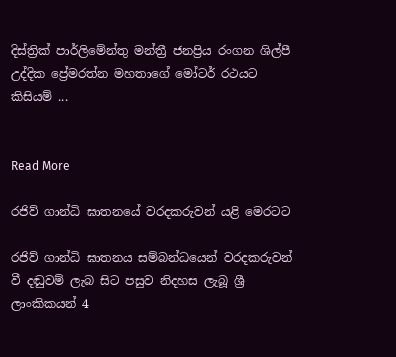දිස්ත්‍රික් පාර්ලිමේන්තු මන්ත්‍රී ජනප්‍රිය රංගන ශිල්පී උද්දික ප්‍රේමරත්න මහතාගේ මෝටර් රථයට කිසියම් ...


Read More

රජිව් ගාන්ධි ඝාතනයේ වරදකරුවන් යළි මෙරටට

රජිව් ගාන්ධි ඝාතනය සම්බන්ධයෙන් වරදකරුවන් වී දඬුවම් ලැබ සිට පසුව නිදහස ලැබූ ශ්‍රී ලාංකිකයන් 4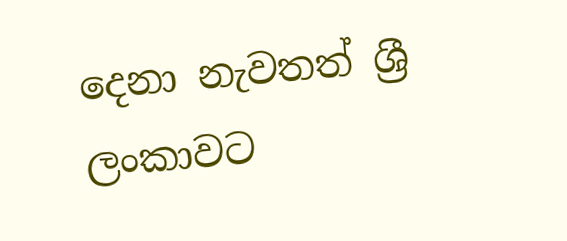දෙනා නැවතත් ශ්‍රී ලංකාවට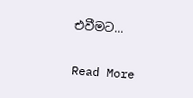එවීමට...


Read More